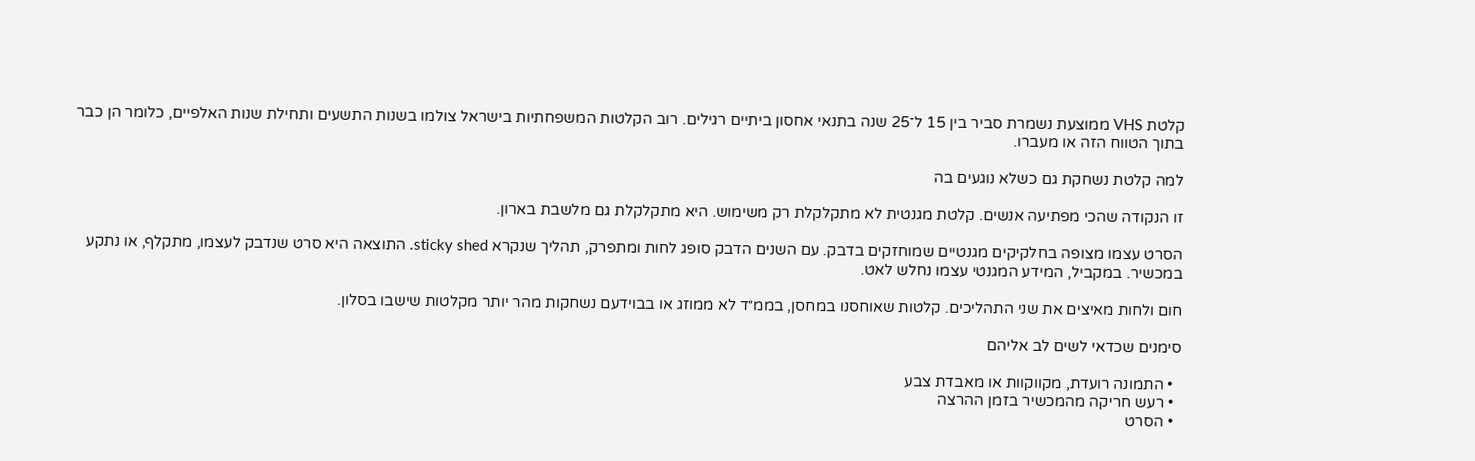קלטת VHS ממוצעת נשמרת סביר בין 15 ל־25 שנה בתנאי אחסון ביתיים רגילים. רוב הקלטות המשפחתיות בישראל צולמו בשנות התשעים ותחילת שנות האלפיים, כלומר הן כבר בתוך הטווח הזה או מעברו.

למה קלטת נשחקת גם כשלא נוגעים בה

זו הנקודה שהכי מפתיעה אנשים. קלטת מגנטית לא מתקלקלת רק משימוש. היא מתקלקלת גם מלשבת בארון.

הסרט עצמו מצופה בחלקיקים מגנטיים שמוחזקים בדבק. עם השנים הדבק סופג לחות ומתפרק, תהליך שנקרא sticky shed. התוצאה היא סרט שנדבק לעצמו, מתקלף, או נתקע במכשיר. במקביל, המידע המגנטי עצמו נחלש לאט.

חום ולחות מאיצים את שני התהליכים. קלטות שאוחסנו במחסן, בממ״ד לא ממוזג או בבוידעם נשחקות מהר יותר מקלטות שישבו בסלון.

סימנים שכדאי לשים לב אליהם

  • התמונה רועדת, מקווקוות או מאבדת צבע
  • רעש חריקה מהמכשיר בזמן ההרצה
  • הסרט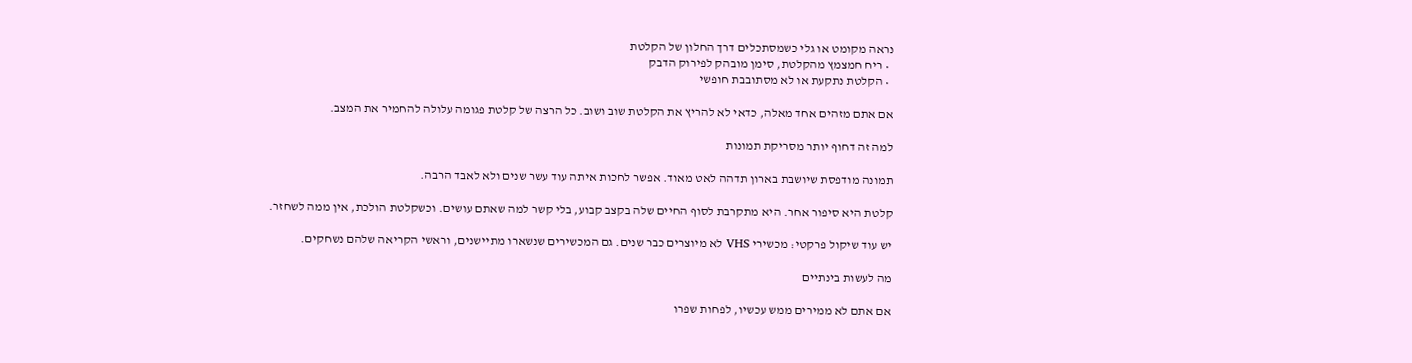נראה מקומט או גלי כשמסתכלים דרך החלון של הקלטת
  • ריח חמצמץ מהקלטת, סימן מובהק לפירוק הדבק
  • הקלטת נתקעת או לא מסתובבת חופשי

אם אתם מזהים אחד מאלה, כדאי לא להריץ את הקלטת שוב ושוב. כל הרצה של קלטת פגומה עלולה להחמיר את המצב.

למה זה דחוף יותר מסריקת תמונות

תמונה מודפסת שיושבת בארון תדהה לאט מאוד. אפשר לחכות איתה עוד עשר שנים ולא לאבד הרבה.

קלטת היא סיפור אחר. היא מתקרבת לסוף החיים שלה בקצב קבוע, בלי קשר למה שאתם עושים. וכשקלטת הולכת, אין ממה לשחזר.

יש עוד שיקול פרקטי: מכשירי VHS לא מיוצרים כבר שנים. גם המכשירים שנשארו מתיישנים, וראשי הקריאה שלהם נשחקים.

מה לעשות בינתיים

אם אתם לא ממירים ממש עכשיו, לפחות שפרו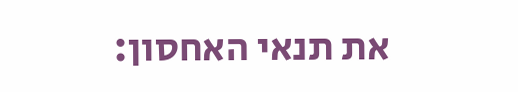את תנאי האחסון: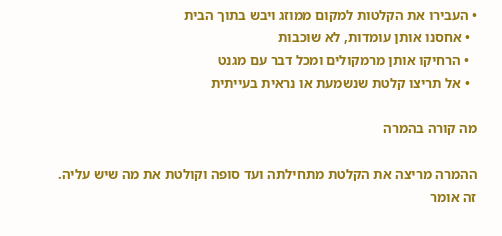• העבירו את הקלטות למקום ממוזג ויבש בתוך הבית
  • אחסנו אותן עומדות, לא שוכבות
  • הרחיקו אותן מרמקולים ומכל דבר עם מגנט
  • אל תריצו קלטת שנשמעת או נראית בעייתית

מה קורה בהמרה

ההמרה מריצה את הקלטת מתחילתה ועד סופה וקולטת את מה שיש עליה. זה אומר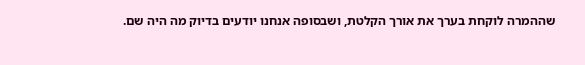שההמרה לוקחת בערך את אורך הקלטת, ושבסופה אנחנו יודעים בדיוק מה היה שם.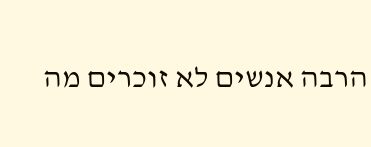הרבה אנשים לא זוכרים מה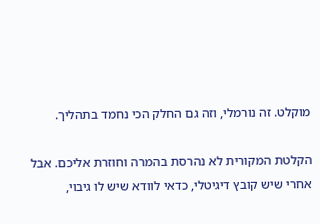מוקלט. זה נורמלי, וזה גם החלק הכי נחמד בתהליך.

הקלטת המקורית לא נהרסת בהמרה וחוזרת אליכם. אבל אחרי שיש קובץ דיגיטלי, כדאי לוודא שיש לו גיבוי,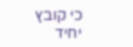כי קובץ יחיד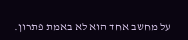על מחשב אחד הוא לא באמת פתרון.